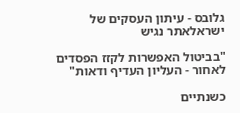גלובס - עיתון העסקים של ישראלאתר נגיש

"בביטול האפשרות לקזז הפסדים לאחור - העליון העדיף ודאות"

כשנתיים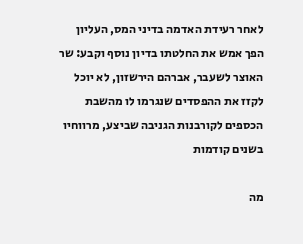לאחר רעידת האדמה בדיני המס, העליון הפך אמש את החלטתו בדיון נוסף וקבע: שר האוצר לשעבר, אברהם הירשזון, לא יוכל לקזז את ההפסדים שנגרמו לו מהשבת הכספים לקורבנות הגניבה שביצע, מרווחיו בשנים קודמות

מה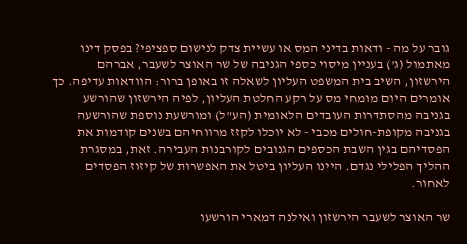גובר על מה - ודאות בדיני המס או עשיית צדק לנישום ספציפי? בפסק דינו מאתמול (ג') בעניין מיסוי כספי הגניבה של שר האוצר לשעבר, אברהם הירשזון, השיב בית המשפט העליון לשאלה זו באופן ברור: הוודאות עדיפה. כך אומרים היום מומחי מס על רקע החלטת העליון, לפיה הירשזון שהורשע בגניבה מהסתדרות העובדים הלאומית (הע"ל) ומורשעת נוספת שהורשעה בגניבה מקופת-חולים מכבי - לא יוכלו לקזז מרווחיהם בשנים קודמות את הפסדיהם בגין השבת הכספים הגנובים לקורבנות העבירה. זאת, במסגרת ההליך הפלילי נגדם. היינו העליון ביטל את האפשרות של קיזוז הפסדים לאחור.

שר האוצר לשעבר הירשזון ואילנה דמארי הורשעו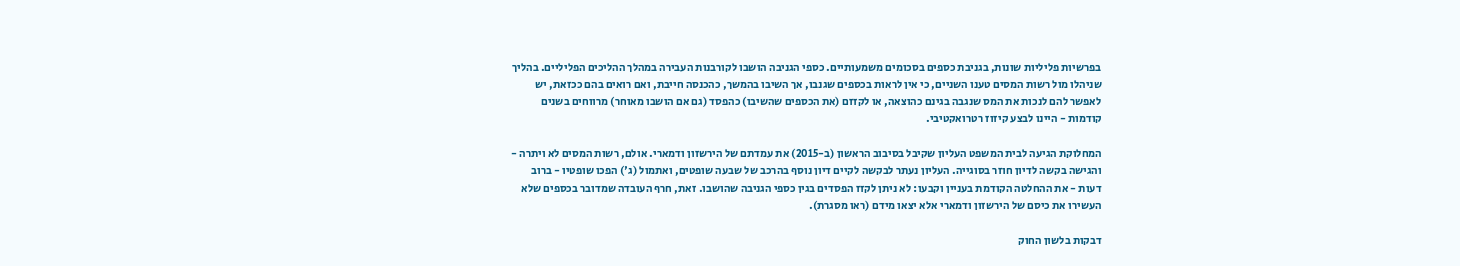בפרשיות פליליות שונות, בגניבת כספים בסכומים משמעותיים. כספי הגניבה הושבו לקורבנות העבירה במהלך ההליכים הפליליים. בהליך שניהלו מול רשות המסים טענו השניים, כי אין לראות בכספים שגנבו, אך השיבו בהמשך, כהכנסה חייבת, ואם רואים בהם ככזאת, יש לאפשר להם לנכות את המס שנגבה בגינם כהוצאה, או לקזזם (את הכספים שהשיבו) כהפסד (גם אם הושבו מאוחר) מרווחים בשנים קודמות - היינו לבצע קיזוז רטרואקטיבי.

המחלוקת הגיעה לבית המשפט העליון שקיבל בסיבוב הראשון (ב-2015) את עמדתם של הירשזון ודמארי. אולם, רשות המסים לא ויתרה - והגישה בקשה לדיון חוזר בסוגייה. העליון נעתר לבקשה לקיים דיון נוסף בהרכב של שבעה שופטים, ואתמול (ג') הפכו שופטיו - ברוב דעות - את ההחלטה הקודמת בעניין וקבעו: לא ניתן לקזז הפסדים בגין כספי הגניבה שהושבו. זאת, חרף העובדה שמדובר בכספים שלא העשירו את כיסם של הירשזון ודמארי אלא יצאו מידם (ראו מסגרת).

דבקות בלשון החוק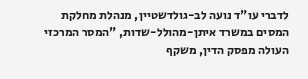לדברי עו"ד נועה לב-גולדשטיין, מנהלת מחלקת המסים במשרד איתן-מהולל-שדות, "המסר המרכזי העולה מפסק הדין, משקף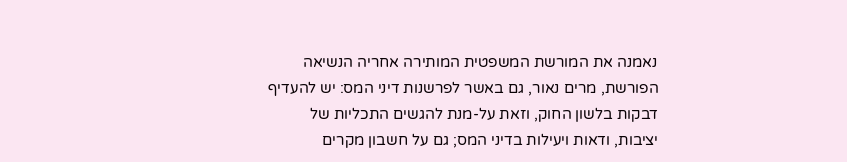נאמנה את המורשת המשפטית המותירה אחריה הנשיאה הפורשת, מרים נאור, גם באשר לפרשנות דיני המס: יש להעדיף דבקות בלשון החוק, וזאת על-מנת להגשים התכליות של יציבות, ודאות ויעילות בדיני המס; גם על חשבון מקרים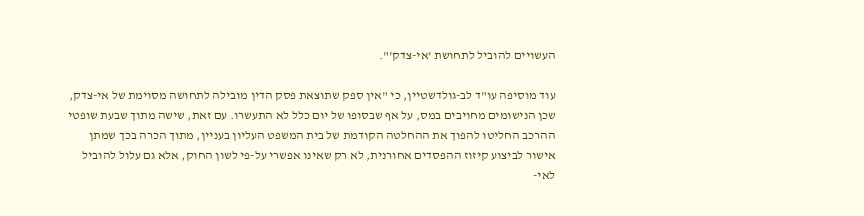העשויים להוביל לתחושת 'אי-צדק'".

עוד מוסיפה עו"ד לב-גולדשטיין, כי "אין ספק שתוצאת פסק הדין מובילה לתחושה מסוימת של אי-צדק, שכן הנישומים מחויבים במס, על אף שבסופו של יום כלל לא התעשרו. עם זאת, שישה מתוך שבעת שופטי ההרכב החליטו להפוך את ההחלטה הקודמת של בית המשפט העליון בעניין, מתוך הכרה בכך שמתן אישור לביצוע קיזוז ההפסדים אחורנית, לא רק שאינו אפשרי על-פי לשון החוק, אלא גם עלול להוביל לאי-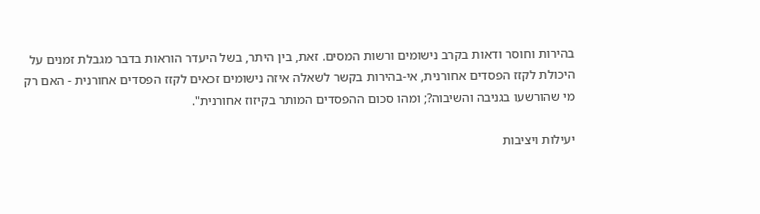בהירות וחוסר ודאות בקרב נישומים ורשות המסים. זאת, בין היתר, בשל היעדר הוראות בדבר מגבלת זמנים על היכולת לקזז הפסדים אחורנית, אי-בהירות בקשר לשאלה איזה נישומים זכאים לקזז הפסדים אחורנית - האם רק מי שהורשעו בגניבה והשיבוה?; ומהו סכום ההפסדים המותר בקיזוז אחורנית".

יעילות ויציבות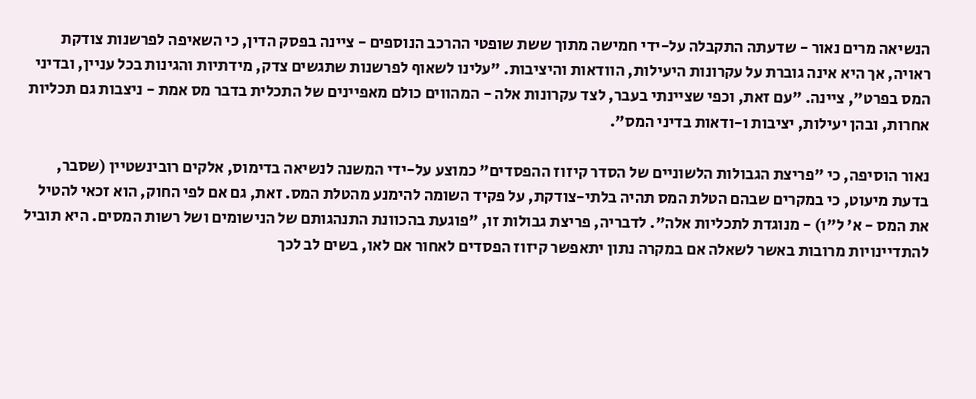הנשיאה מרים נאור - שדעתה התקבלה על-ידי חמישה מתוך ששת שופטי ההרכב הנוספים - ציינה בפסק הדין, כי השאיפה לפרשנות צודקת ראויה, אך היא אינה גוברת על עקרונות היעילות, הוודאות והיציבות. "עלינו לשאוף לפרשנות שתגשים צדק, מידתיות והגינות בכל עניין, ובדיני המס בפרט", ציינה. "עם זאת, וכפי שציינתי בעבר, לצד עקרונות אלה - המהווים כולם מאפיינים של התכלית בדבר מס אמת - ניצבות גם תכליות אחרות, ובהן יעילות, יציבות ו-ודאות בדיני המס".

נאור הוסיפה, כי "פריצת הגבולות הלשוניים של הסדר קיזוז ההפסדים" כמוצע על-ידי המשנה לנשיאה בדימוס, אלקים רובינשטיין (שסבר, בדעת מיעוט, כי במקרים שבהם הטלת המס תהיה בלתי-צודקת, על פקיד השומה להימנע מהטלת המס. זאת, גם אם לפי החוק, הוא זכאי להטיל את המס - א' ל"ו) - מנוגדת לתכליות אלה". לדבריה, פריצת גבולות זו, "פוגעת בהכוונת התנהגותם של הנישומים ושל רשות המסים. היא תוביל להתדיינויות מרובות באשר לשאלה אם במקרה נתון יתאפשר קיזוז הפסדים לאחור אם לאו, בשים לב לכך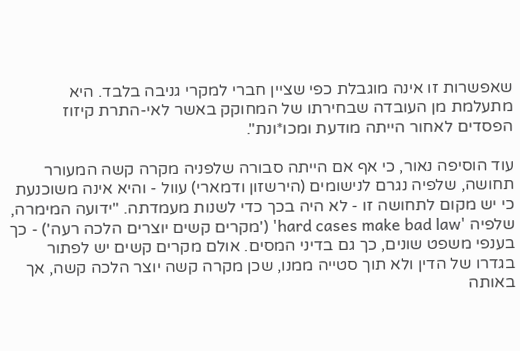שאפשרות זו אינה מוגבלת כפי שציין חברי למקרי גניבה בלבד. היא מתעלמת מן העובדה שבחירתו של המחוקק באשר לאי-התרת קיזוז הפסדים לאחור הייתה מודעת ומכו*ונת".

עוד הוסיפה נאור, כי אף אם הייתה סבורה שלפניה מקרה קשה המעורר תחושה, שלפיה נגרם לנישומים (הירשזון ודמארי) עוול - והיא אינה משוכנעת כי יש מקום לתחושה זו - לא היה בכך כדי לשנות מעמדתה. "ידועה המימרה, שלפיה 'hard cases make bad law' ('מקרים קשים יוצרים הלכה רעה') - כך בענפי משפט שונים, כך גם בדיני המסים. אולם מקרים קשים יש לפתור בגדרו של הדין ולא תוך סטייה ממנו, שכן מקרה קשה יוצר הלכה קשה, אך באותה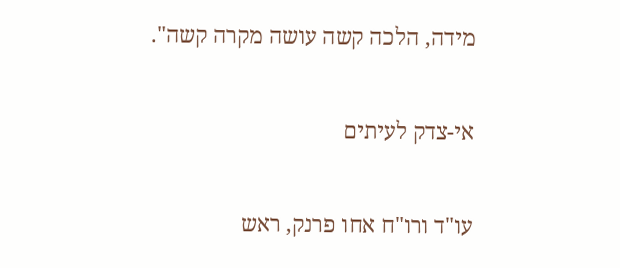מידה, הלכה קשה עושה מקרה קשה".

אי-צדק לעיתים

עו"ד ורו"ח אחו פרנק, ראש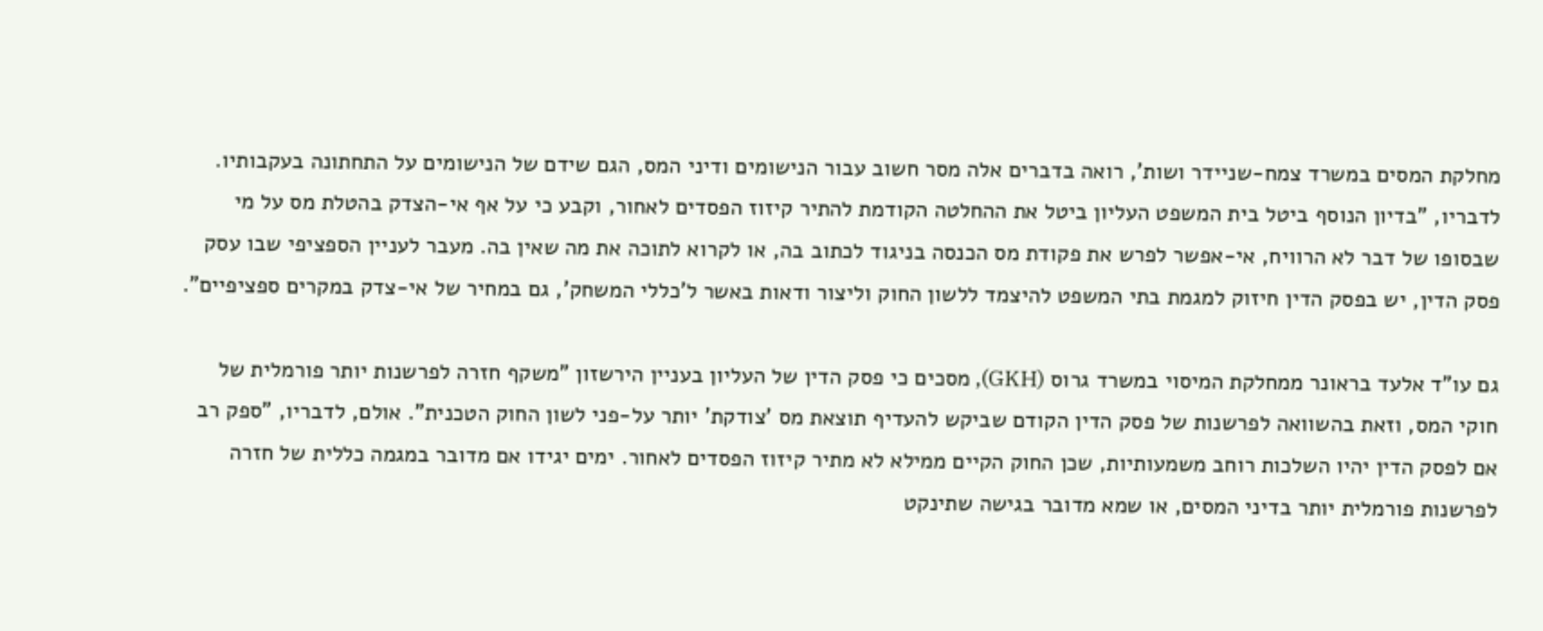מחלקת המסים במשרד צמח-שניידר ושות', רואה בדברים אלה מסר חשוב עבור הנישומים ודיני המס, הגם שידם של הנישומים על התחתונה בעקבותיו. לדבריו, "בדיון הנוסף ביטל בית המשפט העליון ביטל את ההחלטה הקודמת להתיר קיזוז הפסדים לאחור, וקבע כי על אף אי-הצדק בהטלת מס על מי שבסופו של דבר לא הרוויח, אי-אפשר לפרש את פקודת מס הכנסה בניגוד לכתוב בה, או לקרוא לתוכה את מה שאין בה. מעבר לעניין הספציפי שבו עסק פסק הדין, יש בפסק הדין חיזוק למגמת בתי המשפט להיצמד ללשון החוק וליצור ודאות באשר ל'כללי המשחק', גם במחיר של אי-צדק במקרים ספציפיים".

גם עו"ד אלעד בראונר ממחלקת המיסוי במשרד גרוס (GKH), מסכים כי פסק הדין של העליון בעניין הירשזון "משקף חזרה לפרשנות יותר פורמלית של חוקי המס, וזאת בהשוואה לפרשנות של פסק הדין הקודם שביקש להעדיף תוצאת מס 'צודקת' יותר על-פני לשון החוק הטכנית". אולם, לדבריו, "ספק רב אם לפסק הדין יהיו השלכות רוחב משמעותיות, שכן החוק הקיים ממילא לא מתיר קיזוז הפסדים לאחור. ימים יגידו אם מדובר במגמה כללית של חזרה לפרשנות פורמלית יותר בדיני המסים, או שמא מדובר בגישה שתינקט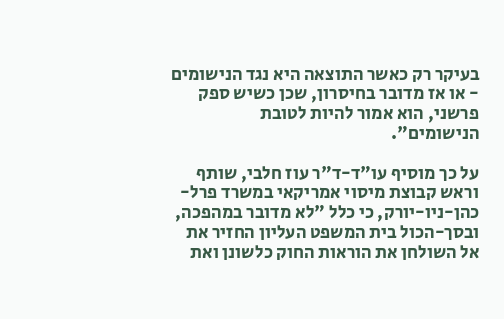בעיקר רק כאשר התוצאה היא נגד הנישומים - או אז מדובר בחיסרון, שכן כשיש ספק פרשני, הוא אמור להיות לטובת הנישומים".

על כך מוסיף עו"ד-ד"ר עוז חלבי, שותף וראש קבוצת מיסוי אמריקאי במשרד פרל-כהן-ניו-יורק, כי כלל "לא מדובר במהפכה, ובסך-הכול בית המשפט העליון החזיר את אל השולחן את הוראות החוק כלשונן ואת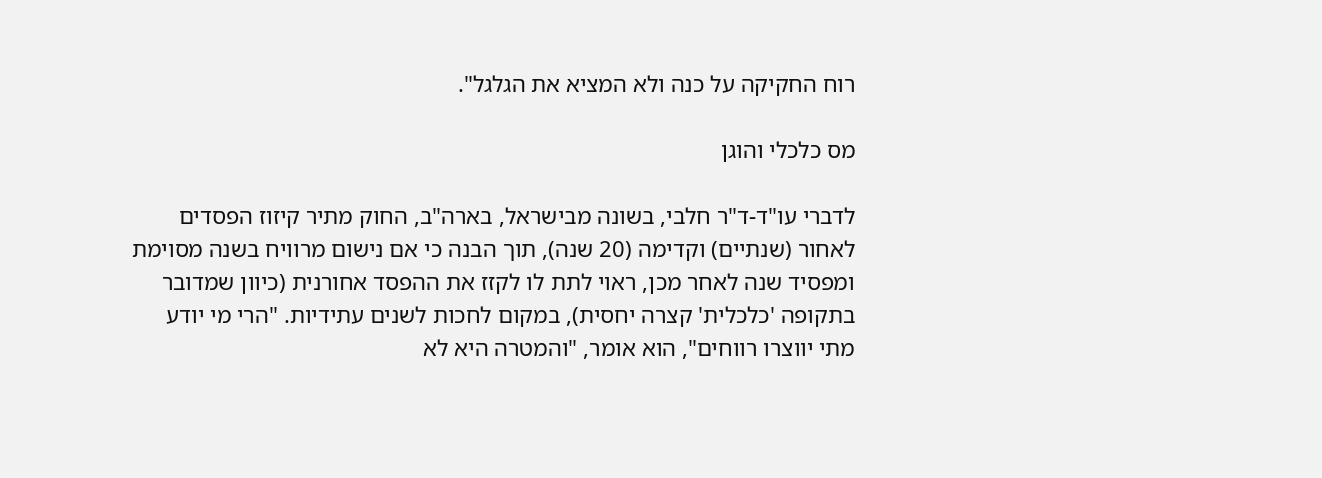רוח החקיקה על כנה ולא המציא את הגלגל".

מס כלכלי והוגן

לדברי עו"ד-ד"ר חלבי, בשונה מבישראל, בארה"ב, החוק מתיר קיזוז הפסדים לאחור (שנתיים) וקדימה (20 שנה), תוך הבנה כי אם נישום מרוויח בשנה מסוימת ומפסיד שנה לאחר מכן, ראוי לתת לו לקזז את ההפסד אחורנית (כיוון שמדובר בתקופה 'כלכלית' קצרה יחסית), במקום לחכות לשנים עתידיות. "הרי מי יודע מתי יווצרו רווחים", הוא אומר, "והמטרה היא לא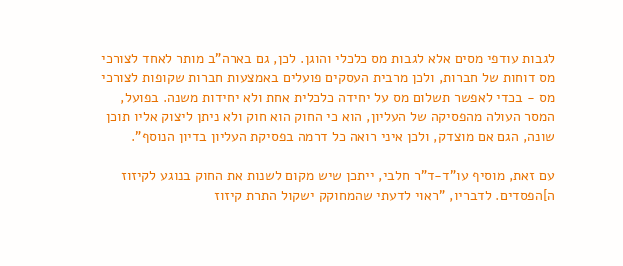לגבות עודפי מסים אלא לגבות מס כלכלי והוגן. לכן, גם בארה"ב מותר לאחד לצורכי מס דוחות של חברות, ולכן מרבית העסקים פועלים באמצעות חברות שקופות לצורכי מס - בכדי לאפשר תשלום מס על יחידה כלכלית אחת ולא יחידות משנה. בפועל, המסר העולה מהפסיקה של העליון, הוא כי החוק הוא חוק ולא ניתן ליצוק אליו תוכן שונה, הגם אם מוצדק, ולכן איני רואה כל דרמה בפסיקת העליון בדיון הנוסף".

עם זאת, מוסיף עו"ד-ד"ר חלבי, ייתכן שיש מקום לשנות את החוק בנוגע לקיזוז ה]הפסדים. לדבריו, "ראוי לדעתי שהמחוקק ישקול התרת קיזוז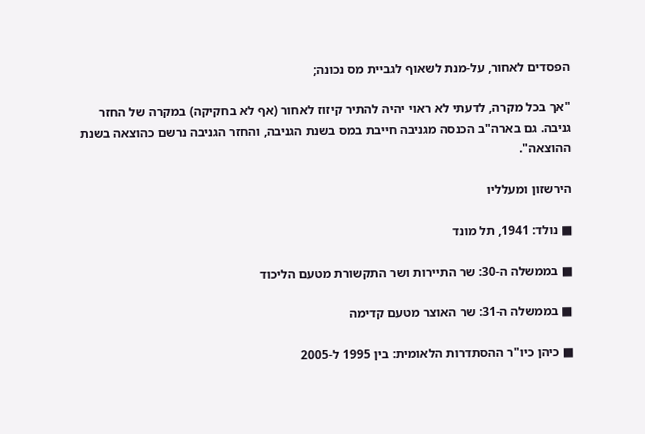הפסדים לאחור, על-מנת לשאוף לגביית מס נכונה;

"אך בכל מקרה, לדעתי לא ראוי יהיה להתיר קיזוז לאחור (אף לא בחקיקה) במקרה של החזר גניבה. גם בארה"ב הכנסה מגניבה חייבת במס בשנת הגניבה, והחזר הגניבה נרשם כהוצאה בשנת ההוצאה".

הירשזון ומעלליו

■ נולד: 1941, תל מונד

■ בממשלה ה-30: שר התיירות ושר התקשורת מטעם הליכוד

■ בממשלה ה-31: שר האוצר מטעם קדימה

■ כיהן כיו"ר ההסתדרות הלאומית: בין 1995 ל-2005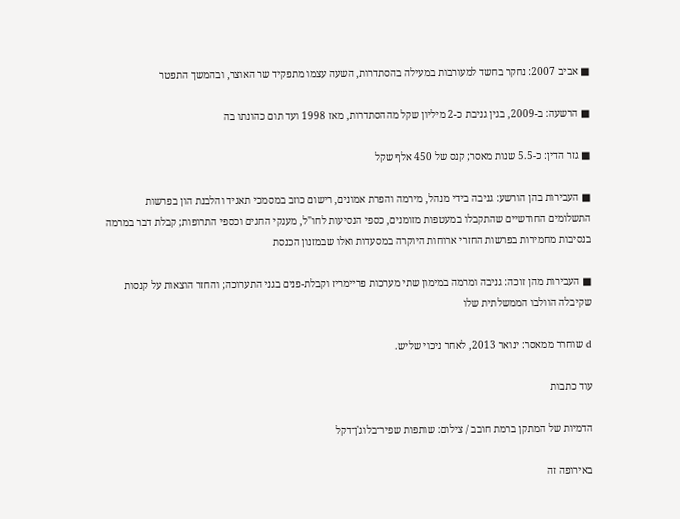■ אביב 2007: נחקר בחשד למעורבות במעילה בהסתדרות, השעה עצמו מתפקיד שר האוצר, ובהמשך התפטר

■ הרשעה: ב-2009, בגין גניבת כ-2 מיליון שקל מההסתדרות, מאז 1998 ועד תום כהונתו בה

■ גזר הדין: כ-5.5 שנות מאסר; קנס של 450 אלף שקל

■ העבירות בהן הורשע: גניבה בידי מנהל, מירמה והפרת אמונים, רישום כוזב במסמכי תאגיד והלבנת הון בפרשות התשלומים החודשיים שהתקבלו במעטפות מזומנים, כספי הנסיעות לחו"ל, מענקי החגים וכספי התרופות; קבלת דבר במרמה בנסיבות מחמירות בפרשות החזרי ארוחות היוקרה במסעדות ואלו שבמזנון הכנסת

■ העבירות מהן זוכה: גניבה ומרמה במימון שתי מערכות פריימריז וקבלת-פנים בגני התערוכה; והחזר הוצאות על קנסות שקיבלה הוולבו הממשלתית שלו

d שוחרר ממאסר: ינואר 2013, לאחר ניכוי שליש.

עוד כתבות

הדמיות של המתקן ברמת חובב / צילום: שותפות שפיר־בלוג'ן־דקל

באירופה זה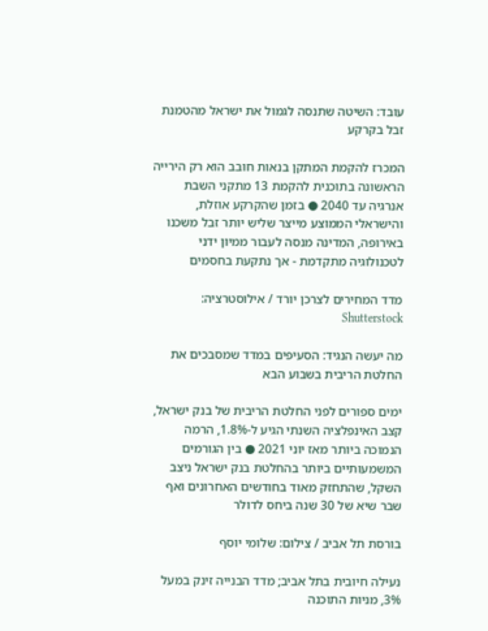עובד: השיטה שתנסה לגמול את ישראל מהטמנת זבל בקרקע

המכרז להקמת המתקן בנאות חובב הוא רק הירייה הראשונה בתוכנית להקמת 13 מתקני השבת אנרגיה עד 2040 ● בזמן שהקרקע אוזלת, והישראלי הממוצע מייצר שליש יותר זבל משכנו באירופה, המדינה מנסה לעבור ממיון ידני לטכנולוגיה מתקדמת - אך נתקעת בחסמים

מדד המחירים לצרכן יורד / אילוסטרציה: Shutterstock

מה יעשה הנגיד: הסעיפים במדד שמסבכים את החלטת הריבית בשבוע הבא

ימים ספורים לפני החלטת הריבית של בנק ישראל, קצב האינפלציה השנתי הגיע ל-1.8%, הרמה הנמוכה ביותר מאז יוני 2021 ● בין הגורמים המשמעותיים ביותר בהחלטת בנק ישראל ניצב השקל, שהתחזק מאוד בחודשים האחרונים ואף שבר שיא של 30 שנה ביחס לדולר

בורסת תל אביב / צילום: שלומי יוסף

נעילה חיובית בתל אביב; מדד הבנייה זינק במעל 3%, מניות התוכנה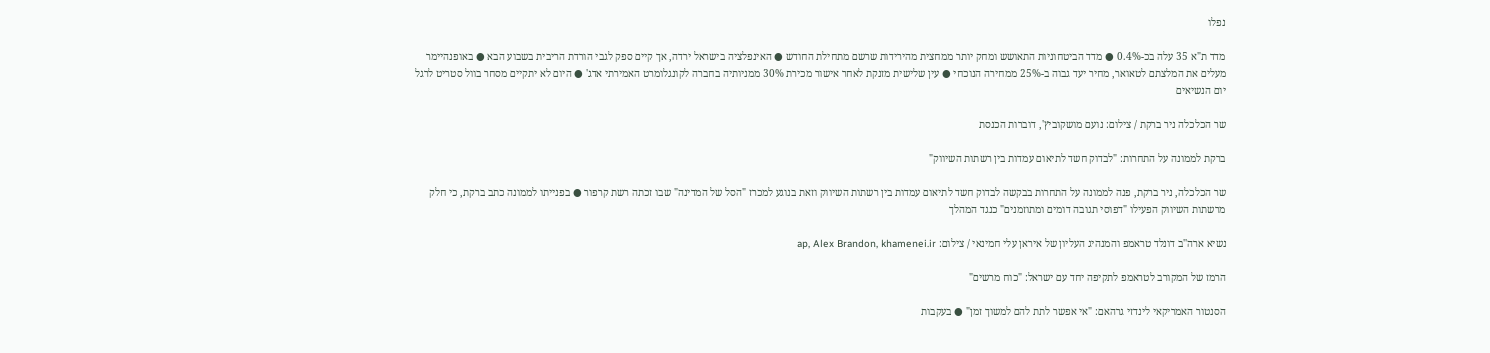נפלו

מדד ת"א 35 עלה בכ-0.4% ● מדד הביטחוניות התאושש ומחק יותר ממחצית מהירידות שרשם מתחילת החודש ● האינפלציה בישראל ירדה, אך קיים ספק לגבי הורדת הריבית בשבוע הבא ● באופנהיימר מעלים את המלצתם לטאואר, מחיר יעד גבוה ב-25% ממחירה הנוכחי ● עין שלישית מזנקת לאחר אישור מכירת 30% ממניותיה בחברה לקונגלומרט האמירתי אדג' ● היום לא יתקיים מסחר בוול סטריט לרגל יום הנשיאים

שר הכלכלה ניר ברקת / צילום: נועם מושקוביץ', דוברות הכנסת

ברקת לממונה על התחרות: "לבדוק חשד לתיאום עמדות בין רשתות השיווק"

שר הכלכלה, ניר ברקת, פנה לממונה על התחרות בבקשה לבדוק חשד לתיאום עמדות בין רשתות השיווק וזאת בנוגע למכרז "הסל של המדינה" שבו זכתה רשת קרפור ● בפנייתו לממונה כתב ברקת, כי חלק מרשתות השיווק הפעילו "דפוסי תגובה דומים ומתוזמנים" כנגד המהלך

נשיא ארה''ב דונלד טראמפ והמנהיג העליון של איראן עלי חמינאי / צילום: ap, Alex Brandon, khamenei.ir

הרמז של המקורב לטראמפ לתקיפה יחד עם ישראל: "כוח מרשים"

הסנטור האמריקאי לינדזי גרהאם: "אי אפשר לתת להם למשוך זמן" ● בעקבות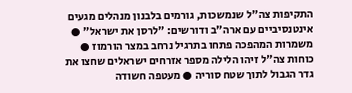התקיפות צה"ל שנמשכות, גורמים בלבנון מנהלים מגעים אינטנסיביים עם ארה"ב ודורשים: "לרסן את ישראל" ● משמרות המהפכה פתחו בתרגיל נרחב במצר הורמוז ● כוחות צה"ל זיהו הלילה מספר אזרחים ישראלים שחצו את גדר הגבול לתוך שטח סוריה ● מעטפה חשודה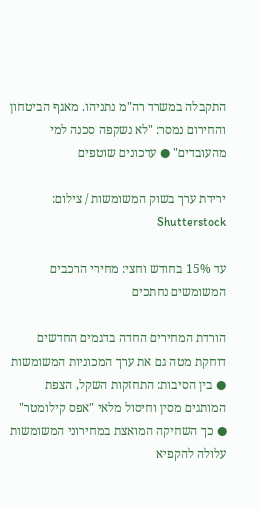התקבלה במשרד רה"מ נתניהו. מאגף הביטחון והחירום נמסר: "לא נשקפה סכנה למי מהעובדים" ● עדכונים שוטפים

ירידת ערך בשוק המשומשות / צילום: Shutterstock

עד 15% בחודש וחצי: מחירי הרכבים המשומשים נחתכים

הורדת המחירים החדה בדגמים החדשים דוחקת מטה גם את ערך המכוניות המשומשות ● בין הסיבות: התחזקות השקל, הצפת המותגים מסין וחיסול מלאי "אפס קילומטר" ● כך השחיקה המואצת במחירוני המשומשות עלולה להקפיא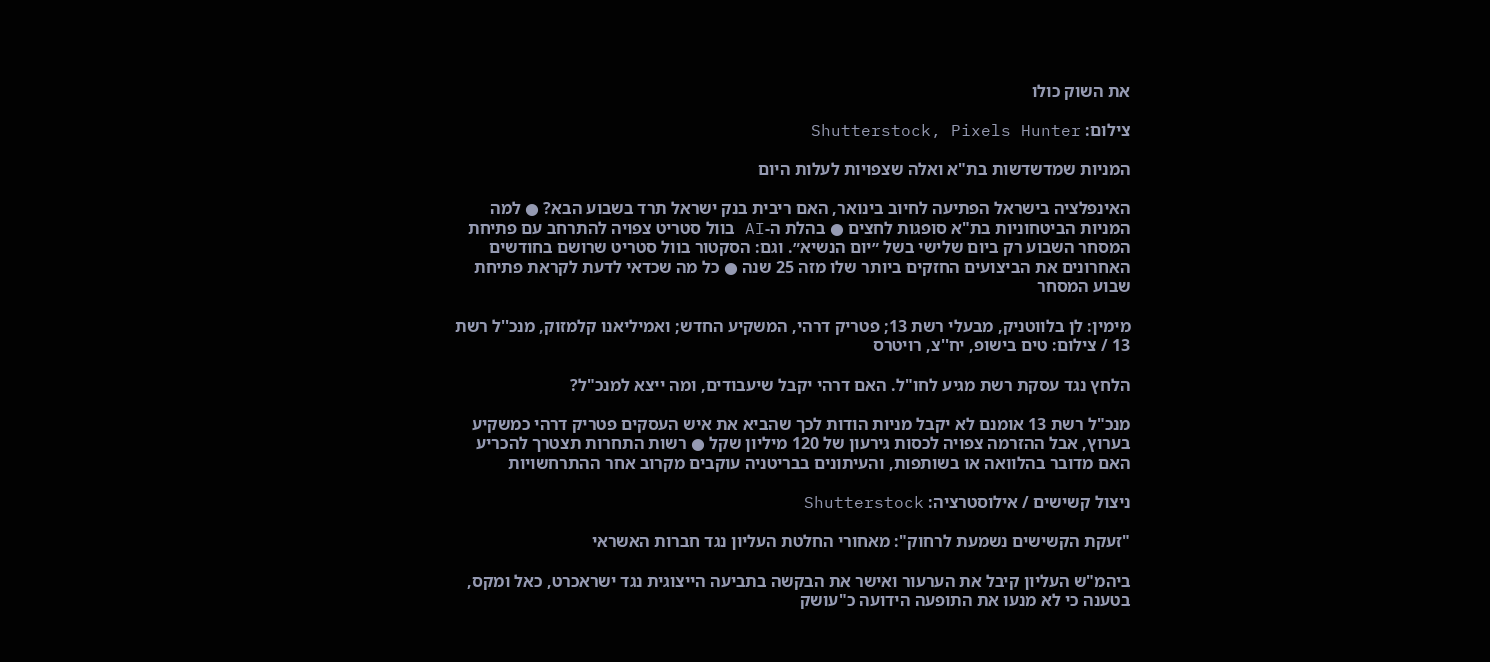את השוק כולו

צילום: Shutterstock, Pixels Hunter

המניות שמדשדשות בת"א ואלה שצפויות לעלות היום

האינפלציה בישראל הפתיעה לחיוב בינואר, האם ריבית בנק ישראל תרד בשבוע הבא? ● למה המניות הביטחוניות בת"א סופגות לחצים ● בהלת ה-AI בוול סטריט צפויה להתרחב עם פתיחת המסחר השבוע רק ביום שלישי בשל ״יום הנשיא״. וגם: הסקטור בוול סטריט שרושם בחודשים האחרונים את הביצועים החזקים ביותר שלו מזה 25 שנה ● כל מה שכדאי לדעת לקראת פתיחת שבוע המסחר

מימין: לן בלווטניק, מבעלי רשת 13; פטריק דרהי, המשקיע החדש; ואמיליאנו קלמזוק, מנכ''ל רשת 13 / צילום: טים בישופ, יח''צ, רויטרס

הלחץ נגד עסקת רשת מגיע לחו"ל. האם דרהי יקבל שיעבודים, ומה ייצא למנכ"ל?

מנכ"ל רשת 13 אומנם לא יקבל מניות הודות לכך שהביא את איש העסקים פטריק דרהי כמשקיע בערוץ, אבל ההזרמה צפויה לכסות גירעון של 120 מיליון שקל ● רשות התחרות תצטרך להכריע האם מדובר בהלוואה או בשותפות, והעיתונים בבריטניה עוקבים מקרוב אחר ההתרחשויות

ניצול קשישים / אילוסטרציה: Shutterstock

"זעקת הקשישים נשמעת לרחוק": מאחורי החלטת העליון נגד חברות האשראי

ביהמ"ש העליון קיבל את הערעור ואישר את הבקשה בתביעה הייצוגית נגד ישראכרט, כאל ומקס, בטענה כי לא מנעו את התופעה הידועה כ"עושק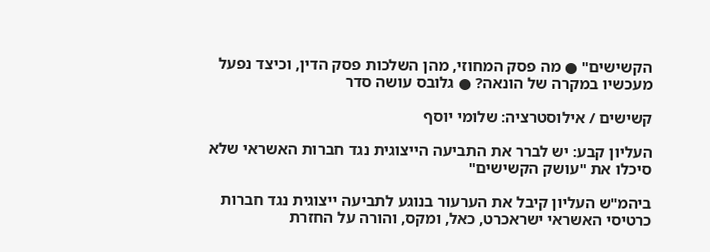הקשישים" ● מה פסק המחוזי, מהן השלכות פסק הדין, וכיצד נפעל מעכשיו במקרה של הונאה? ● גלובס עושה סדר

קשישים / אילוסטרציה: שלומי יוסף

העליון קבע: יש לברר את התביעה הייצוגית נגד חברות האשראי שלא סיכלו את "עושק הקשישים"

ביהמ"ש העליון קיבל את הערעור בנוגע לתביעה ייצוגית נגד חברות כרטיסי האשראי ישראכרט, כאל, ומקס, והורה על החזרת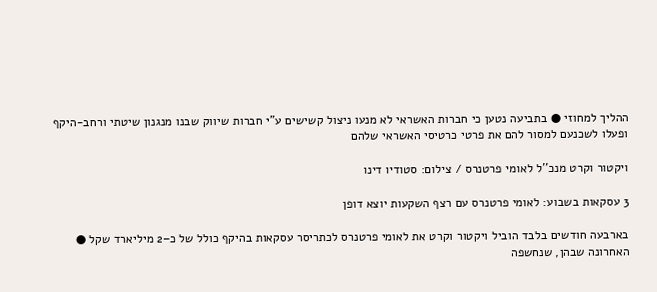ההליך למחוזי ● בתביעה נטען כי חברות האשראי לא מנעו ניצול קשישים ע"י חברות שיווק שבנו מנגנון שיטתי ורחב-היקף ופעלו לשכנעם למסור להם את פרטי כרטיסי האשראי שלהם

ויקטור וקרט מנכ''ל לאומי פרטנרס / צילום: סטודיו דינו

3 עסקאות בשבוע: לאומי פרטנרס עם רצף השקעות יוצא דופן

בארבעה חודשים בלבד הוביל ויקטור וקרט את לאומי פרטנרס לכתריסר עסקאות בהיקף כולל של כ–2 מיליארד שקל ● האחרונה שבהן, שנחשפה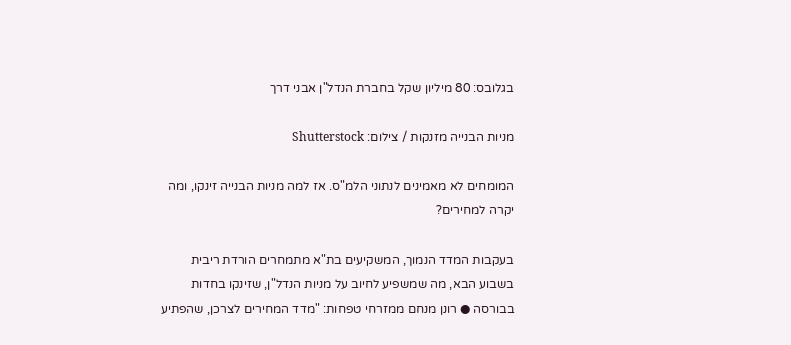בגלובס: 80 מיליון שקל בחברת הנדל"ן אבני דרך

מניות הבנייה מזנקות / צילום: Shutterstock

המומחים לא מאמינים לנתוני הלמ"ס. אז למה מניות הבנייה זינקו, ומה יקרה למחירים?

בעקבות המדד הנמוך, המשקיעים בת"א מתמחרים הורדת ריבית בשבוע הבא, מה שמשפיע לחיוב על מניות הנדל"ן, שזינקו בחדות בבורסה ● רונן מנחם ממזרחי טפחות: "מדד המחירים לצרכן, שהפתיע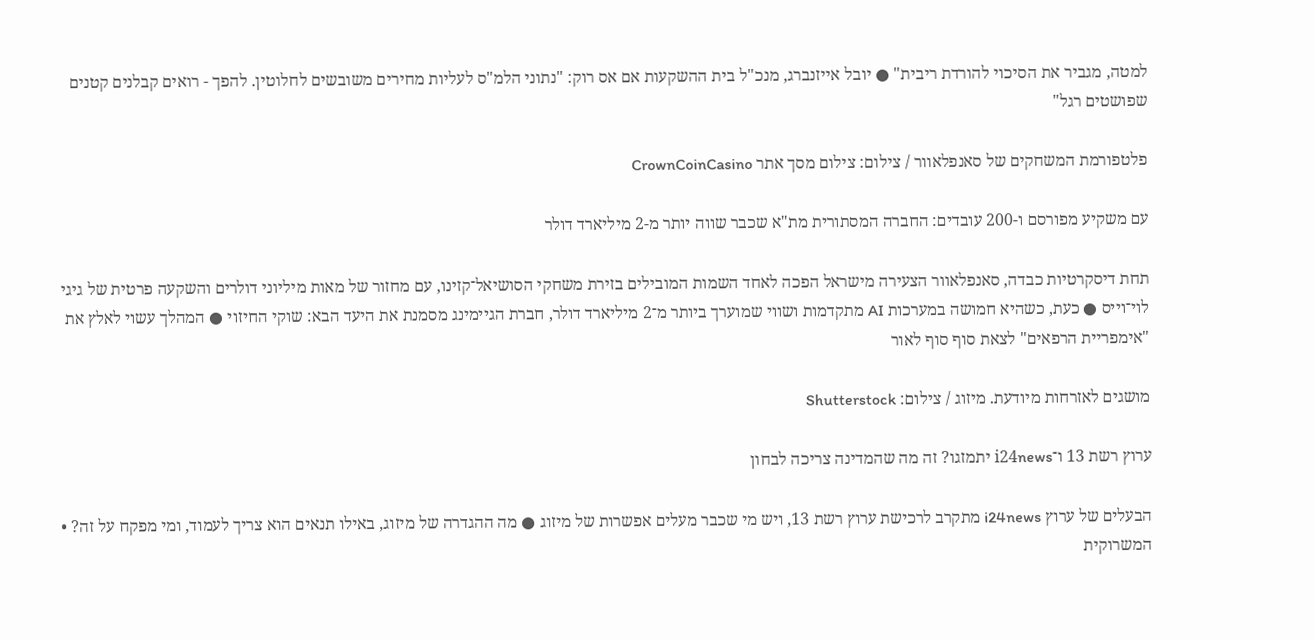למטה, מגביר את הסיכוי להורדת ריבית" ● יובל אייזנברג, מנכ"ל בית ההשקעות אם אס רוק: "נתוני הלמ"ס לעליות מחירים משובשים לחלוטין. להפך - רואים קבלנים קטנים שפושטים רגל"

פלטפורמת המשחקים של סאנפלאוור / צילום: צילום מסך אתר CrownCoinCasino

עם משקיע מפורסם ו-200 עובדים: החברה המסתורית מת"א שכבר שווה יותר מ-2 מיליארד דולר

תחת דיסקרטיות כבדה, סאנפלאוור הצעירה מישראל הפכה לאחד השמות המובילים בזירת משחקי הסושיאל־קזינו, עם מחזור של מאות מיליוני דולרים והשקעה פרטית של גיגי לוי־וייס ● כעת, כשהיא חמושה במערכות AI מתקדמות ושווי שמוערך ביותר מ־2 מיליארד דולר, חברת הגיימינג מסמנת את היעד הבא: שוקי החיזוי ● המהלך עשוי לאלץ את "אימפריית הרפאים" לצאת סוף סוף לאור

מושגים לאזרחות מיודעת. מיזוג / צילום: Shutterstock

ערוץ רשת 13 ו־i24news יתמזגו? זה מה שהמדינה צריכה לבחון

הבעלים של ערוץ i24news מתקרב לרכישת ערוץ רשת 13, ויש מי שכבר מעלים אפשרות של מיזוג ● מה ההגדרה של מיזוג, באילו תנאים הוא צריך לעמוד, ומי מפקח על זה? • המשרוקית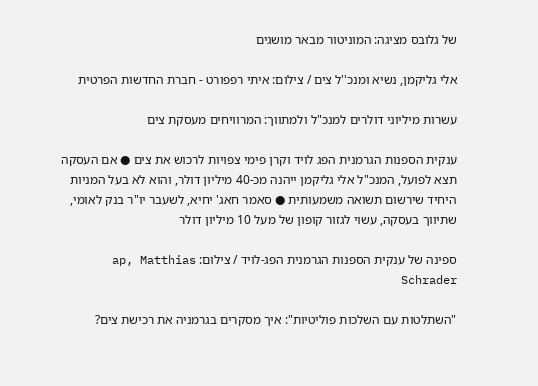של גלובס מציגה: המוניטור מבאר מושגים

אלי גליקמן, נשיא ומנכ''ל צים / צילום: איתי רפפורט - חברת החדשות הפרטית

עשרות מיליוני דולרים למנכ"ל ולמתווך: המרוויחים מעסקת צים

ענקית הספנות הגרמנית הפג לויד וקרן פימי צפויות לרכוש את צים ● אם העסקה תצא לפועל, המנכ"ל אלי גליקמן ייהנה מכ-40 מיליון דולר, והוא לא בעל המניות היחיד שירשום תשואה משמעותית ● סאמר חאג' יחיא, לשעבר יו"ר בנק לאומי, שתיווך בעסקה, עשוי לגזור קופון של מעל 10 מיליון דולר

ספינה של ענקית הספנות הגרמנית הפג-לויד / צילום: ap, Matthias Schrader

"השתלטות עם השלכות פוליטיות": איך מסקרים בגרמניה את רכישת צים?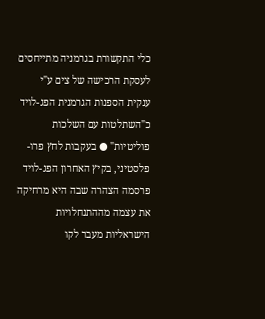כלי התקשורת בגרמניה מתייחסים לעסקת הרכישה של צים ע"י ענקית הספנות הגרמנית הפג-לויד כ"השתלטות עם השלכות פוליטיות" ● בעקבות לחץ פרו-פלסטיני, בקיץ האחרון הפג-לויד פרסמה הצהרה שבה היא מרחיקה את עצמה מההתנחלויות הישראליות מעבר לקו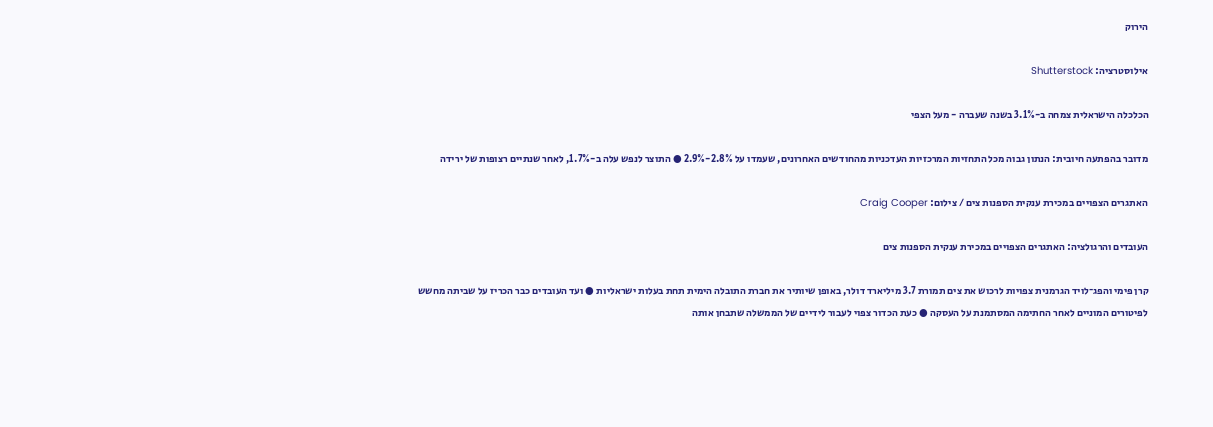הירוק

אילוסטרציה: Shutterstock

הכלכלה הישראלית צמחה ב-3.1% בשנה שעברה - מעל הצפי

מדובר בהפתעה חיובית: הנתון גבוה מכל התחזיות המרכזיות העדכניות מהחודשים האחרונים, שעמדו על 2.8%-2.9% ● התוצר לנפש עלה ב-1.7%, לאחר שנתיים רצופות של ירידה

האתגרים הצפויים במכירת ענקית הספנות צים / צילום: Craig Cooper

העובדים והרגולציה: האתגרים הצפויים במכירת ענקית הספנות צים

קרן פימי והפג־לויד הגרמנית צפויות לרכוש את צים תמורת 3.7 מיליארד דולר, באופן שיותיר את חברת התובלה הימית תחת בעלות ישראליות ● ועד העובדים כבר הכריז על שביתה מחשש לפיטורים המוניים לאחר החתימה המסתמנת על העסקה ● כעת הכדור צפוי לעבור לידיים של הממשלה שתבחן אותה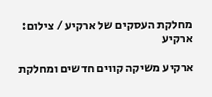מחלקת העסקים של ארקיע / צילום: ארקיע

ארקיע משיקה קווים חדשים ומחלקת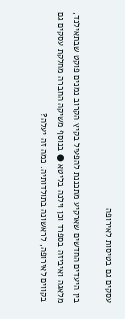עסקים גם בטיסות לאירופה

בין היעדים החדשים שארקיע מתכננת להפעיל בקיץ הקרוב נמנים פוקט שבתאילנד, מלאגה ואיביזה בספרד וכן וילנה בליטא ● בנוסף משיקה החברה מחלקת עסקים גם בקווים לאירופה, לראשונה בתולדותיה. כמה זה יעלה?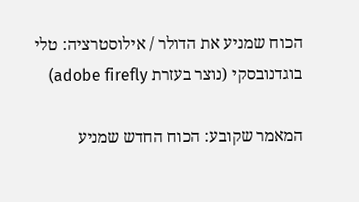הכוח שמניע את הדולר / אילוסטרציה: טלי בוגדנובסקי (נוצר בעזרת adobe firefly)

המאמר שקובע: הכוח החדש שמניע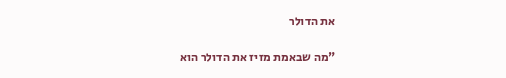את הדולר

"מה שבאמת מזיז את הדולר הוא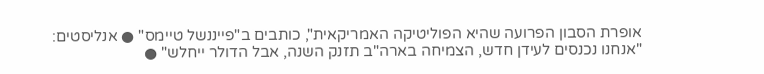אופרת הסבון הפרועה שהיא הפוליטיקה האמריקאית", כותבים ב"פייננשל טיימס" ● אנליסטים: "אנחנו נכנסים לעידן חדש, הצמיחה בארה"ב תזנק השנה, אבל הדולר ייחלש" ●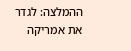ההמלצה: לגדר את אמריקה